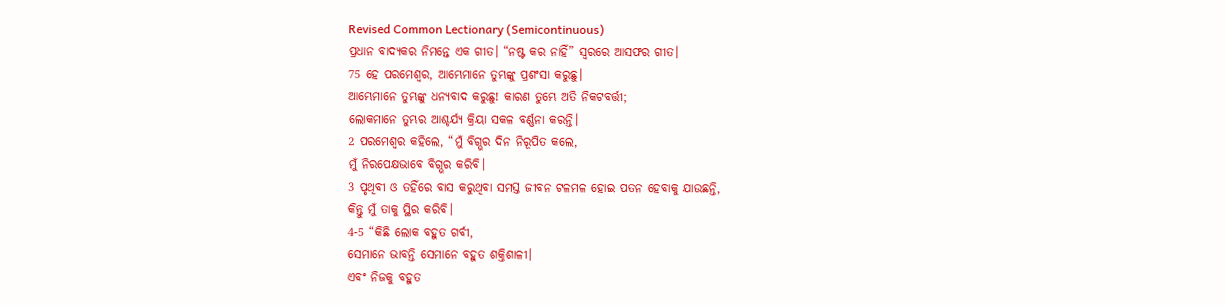Revised Common Lectionary (Semicontinuous)
ପ୍ରଧାନ ବାଦ୍ୟକର ନିମନ୍ତେ ଏକ ଗୀତ। “ନଷ୍ଟ କର ନାହିଁ” ସ୍ୱରରେ ଆସଫର ଗୀତ।
75 ହେ ପରମେଶ୍ୱର, ଆମ୍ଭେମାନେ ତୁମ୍ଭଙ୍କୁ ପ୍ରଶଂସା କରୁଛୁ।
ଆମ୍ଭେମାନେ ତୁମ୍ଭଙ୍କୁ ଧନ୍ୟବାଦ କରୁଛୁ! କାରଣ ତୁମ୍ଭେ ଅତି ନିକଟବର୍ତ୍ତୀ;
ଲୋକମାନେ ତୁମ୍ଭର ଆଶ୍ଚର୍ଯ୍ୟ କ୍ରିୟା ସକଳ ବର୍ଣ୍ଣନା କରନ୍ତି।
2 ପରମେଶ୍ୱର କହିଲେ, “ମୁଁ ବିଗ୍ଭର ଦିନ ନିରୂପିତ କଲେ,
ମୁଁ ନିରପେକ୍ଷଭାବେ ବିଗ୍ଭର କରିବି।
3 ପୃଥିବୀ ଓ ତହିଁରେ ବାସ କରୁଥିବା ସମସ୍ତ ଜୀବନ ଟଳମଳ ହୋଇ ପତନ ହେବାକୁ ଯାଉଛନ୍ତି,
କିନ୍ତୁ ମୁଁ ତାକୁ ସ୍ଥିର କରିବି।
4-5 “କିଛି ଲୋକ ବହୁତ ଗର୍ବୀ,
ସେମାନେ ଭାବନ୍ତି ସେମାନେ ବହୁତ ଶକ୍ତିଶାଳୀ।
ଏବଂ ନିଜକୁ ବହୁତ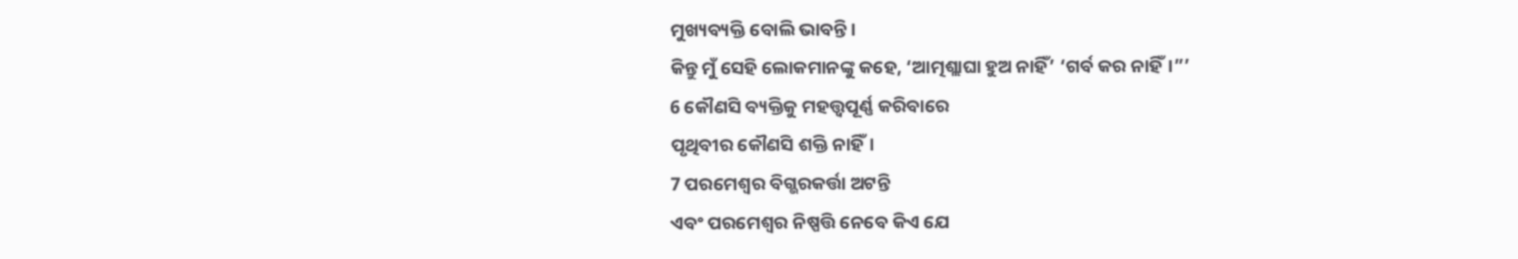ମୁଖ୍ୟବ୍ୟକ୍ତି ବୋଲି ଭାବନ୍ତି।
କିନ୍ତୁ ମୁଁ ସେହି ଲୋକମାନଙ୍କୁ କହେ, ‘ଆତ୍ମଶ୍ଲାଘା ହୁଅ ନାହିଁ’ ‘ଗର୍ବ କର ନାହିଁ।”’
6 କୌଣସି ବ୍ୟକ୍ତିକୁ ମହତ୍ତ୍ୱପୂର୍ଣ୍ଣ କରିବାରେ
ପୃଥିବୀର କୌଣସି ଶକ୍ତି ନାହିଁ।
7 ପରମେଶ୍ୱର ବିଗ୍ଭରକର୍ତ୍ତା ଅଟନ୍ତି
ଏବଂ ପରମେଶ୍ୱର ନିଷ୍ପତ୍ତି ନେବେ କିଏ ଯେ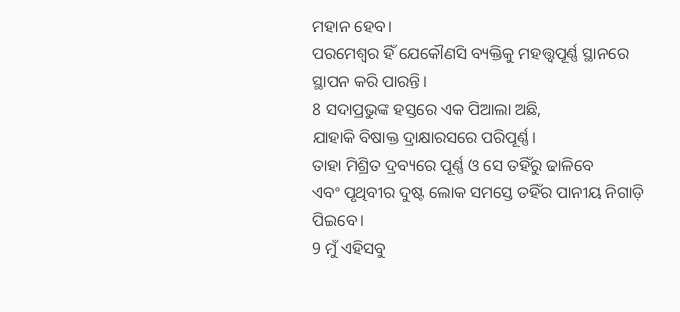ମହାନ ହେବ।
ପରମେଶ୍ୱର ହିଁ ଯେକୌଣସି ବ୍ୟକ୍ତିକୁ ମହତ୍ତ୍ୱପୂର୍ଣ୍ଣ ସ୍ଥାନରେ ସ୍ଥାପନ କରି ପାରନ୍ତି।
8 ସଦାପ୍ରଭୁଙ୍କ ହସ୍ତରେ ଏକ ପିଆଲା ଅଛି,
ଯାହାକି ବିଷାକ୍ତ ଦ୍ରାକ୍ଷାରସରେ ପରିପୂର୍ଣ୍ଣ।
ତାହା ମିଶ୍ରିତ ଦ୍ରବ୍ୟରେ ପୂର୍ଣ୍ଣ ଓ ସେ ତହିଁରୁ ଢାଳିବେ
ଏବଂ ପୃଥିବୀର ଦୁଷ୍ଟ ଲୋକ ସମସ୍ତେ ତହିଁର ପାନୀୟ ନିଗାଡ଼ି ପିଇବେ।
9 ମୁଁ ଏହିସବୁ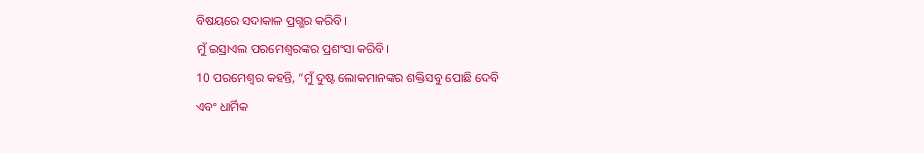ବିଷୟରେ ସଦାକାଳ ପ୍ରଗ୍ଭର କରିବି।
ମୁଁ ଇସ୍ରାଏଲ ପରମେଶ୍ୱରଙ୍କର ପ୍ରଶଂସା କରିବି।
10 ପରମେଶ୍ୱର କହନ୍ତି, “ମୁଁ ଦୁଷ୍ଟ ଲୋକମାନଙ୍କର ଶକ୍ତିସବୁ ପୋଛି ଦେବି
ଏବଂ ଧାର୍ମିକ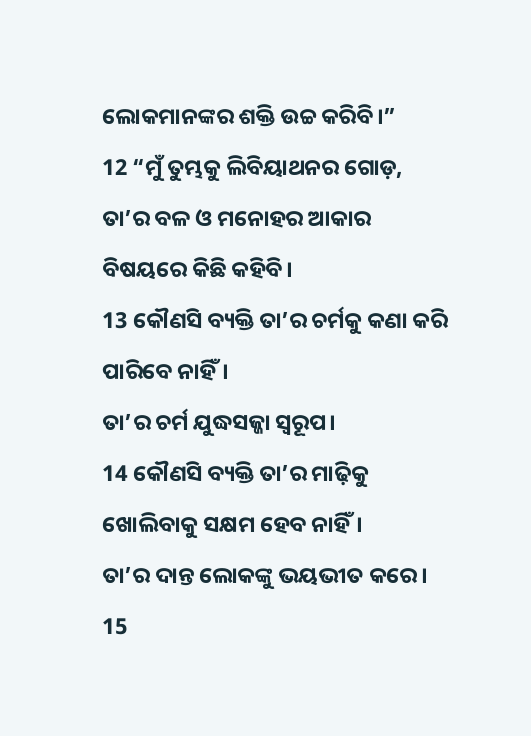ଲୋକମାନଙ୍କର ଶକ୍ତି ଉଚ୍ଚ କରିବି।”
12 “ମୁଁ ତୁମ୍ଭକୁ ଲିବିୟାଥନର ଗୋଡ଼,
ତା’ର ବଳ ଓ ମନୋହର ଆକାର ବିଷୟରେ କିଛି କହିବି।
13 କୌଣସି ବ୍ୟକ୍ତି ତା’ର ଚର୍ମକୁ କଣା କରି ପାରିବେ ନାହିଁ।
ତା’ର ଚର୍ମ ଯୁଦ୍ଧସଜ୍ଜା ସ୍ୱରୂପ।
14 କୌଣସି ବ୍ୟକ୍ତି ତା’ର ମାଢ଼ିକୁ ଖୋଲିବାକୁ ସକ୍ଷମ ହେବ ନାହିଁ।
ତା’ର ଦାନ୍ତ ଲୋକଙ୍କୁ ଭୟଭୀତ କରେ।
15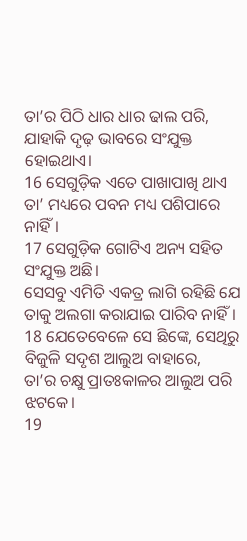ତା’ର ପିଠି ଧାର ଧାର ଢାଲ ପରି,
ଯାହାକି ଦୃଢ଼ ଭାବରେ ସଂଯୁକ୍ତ ହୋଇଥାଏ।
16 ସେଗୁଡ଼ିକ ଏତେ ପାଖାପାଖି ଥାଏ
ତା’ ମଧ୍ୟରେ ପବନ ମଧ୍ୟ ପଶିପାରେ ନାହିଁ।
17 ସେଗୁଡ଼ିକ ଗୋଟିଏ ଅନ୍ୟ ସହିତ ସଂଯୁକ୍ତ ଅଛି।
ସେସବୁ ଏମିତି ଏକତ୍ର ଲାଗି ରହିଛି ଯେ ତାକୁ ଅଲଗା କରାଯାଇ ପାରିବ ନାହିଁ।
18 ଯେତେବେଳେ ସେ ଛିଙ୍କେ, ସେଥିରୁ ବିଜୁଳି ସଦୃଶ ଆଲୁଅ ବାହାରେ,
ତା’ର ଚକ୍ଷୁ ପ୍ରାତଃକାଳର ଆଲୁଅ ପରି ଝଟକେ।
19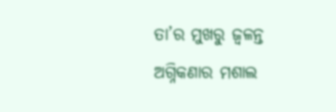ତା’ର ମୁଖରୁ ଜ୍ୱଳନ୍ତ ଅଗ୍ନିକଣାର ମଶାଲ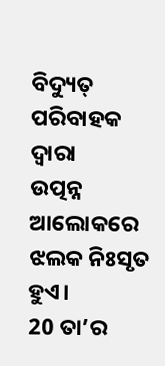ବିଦ୍ୟୁତ୍ ପରିବାହକ ଦ୍ୱାରା
ଉତ୍ପନ୍ନ ଆଲୋକରେ ଝଲକ ନିଃସୃତ ହୁଏ।
20 ତା’ର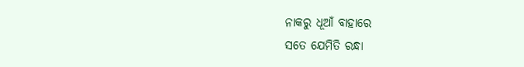ନାକରୁ ଧୂଆଁ ବାହାରେ
ସତେ ଯେମିତି ରନ୍ଧା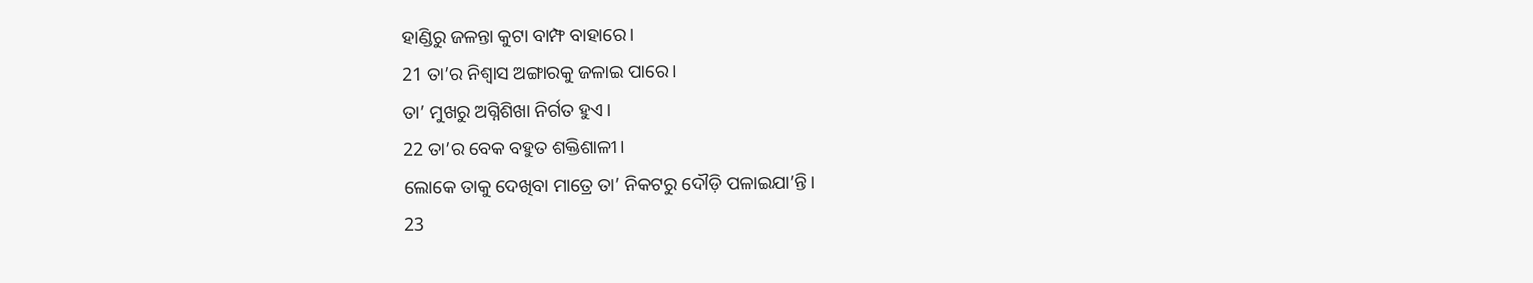ହାଣ୍ଡିରୁ ଜଳନ୍ତା କୁଟା ବାମ୍ଫ ବାହାରେ।
21 ତା’ର ନିଶ୍ୱାସ ଅଙ୍ଗାରକୁ ଜଳାଇ ପାରେ।
ତା’ ମୁଖରୁ ଅଗ୍ନିଶିଖା ନିର୍ଗତ ହୁଏ।
22 ତା’ର ବେକ ବହୁତ ଶକ୍ତିଶାଳୀ।
ଲୋକେ ତାକୁ ଦେଖିବା ମାତ୍ରେ ତା’ ନିକଟରୁ ଦୌଡ଼ି ପଳାଇଯା’ନ୍ତି।
23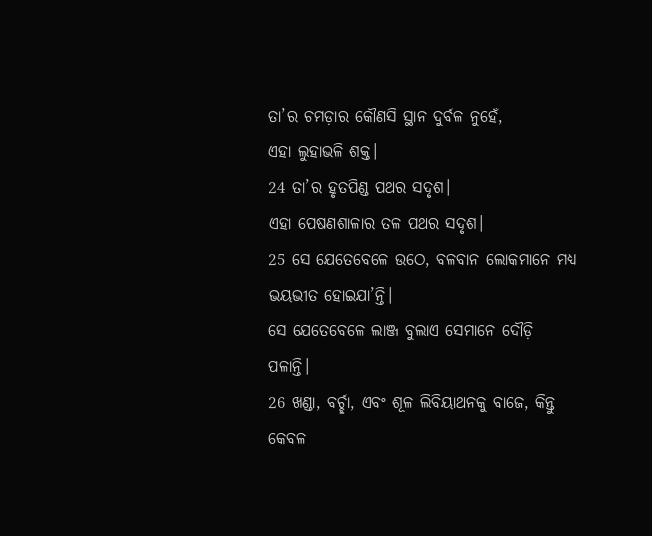ତା’ର ଚମଡ଼ାର କୌଣସି ସ୍ଥାନ ଦୁର୍ବଳ ନୁହେଁ,
ଏହା ଲୁହାଭଳି ଶକ୍ତ।
24 ତା’ର ହୃତପିଣ୍ଡ ପଥର ସଦୃଶ।
ଏହା ପେଷଣଶାଳାର ତଳ ପଥର ସଦୃଶ।
25 ସେ ଯେତେବେଳେ ଉଠେ, ବଳବାନ ଲୋକମାନେ ମଧ୍ୟ ଭୟଭୀତ ହୋଇଯା’ନ୍ତି।
ସେ ଯେତେବେଳେ ଲାଞ୍ଜ ବୁଲାଏ ସେମାନେ ଦୌଡ଼ି ପଳାନ୍ତି।
26 ଖଣ୍ଡା, ବର୍ଚ୍ଛା, ଏବଂ ଶୂଳ ଲିବିୟାଥନକୁ ବାଜେ, କିନ୍ତୁ କେବଳ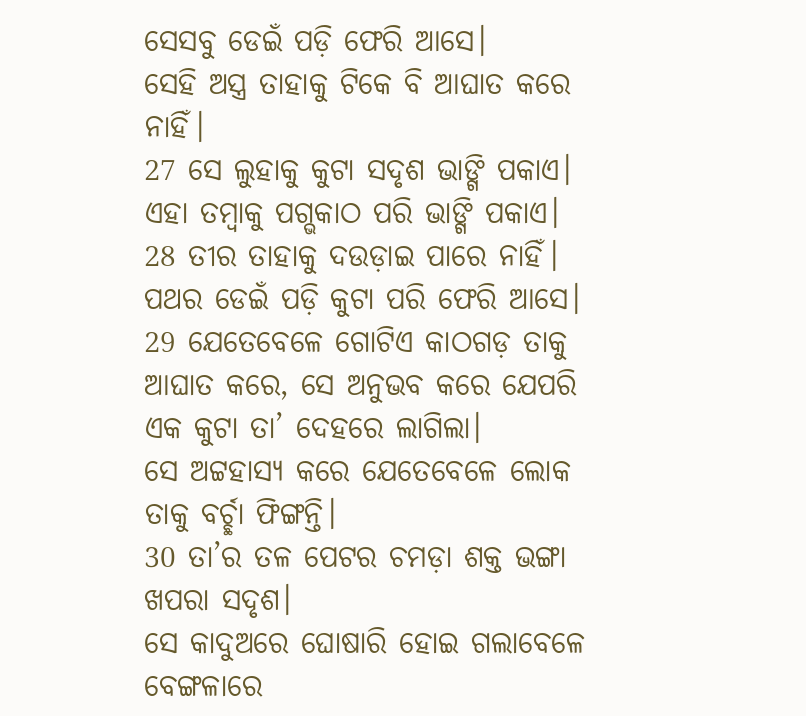ସେସବୁ ଡେଇଁ ପଡ଼ି ଫେରି ଆସେ।
ସେହି ଅସ୍ତ୍ର ତାହାକୁ ଟିକେ ବି ଆଘାତ କରେ ନାହିଁ।
27 ସେ ଲୁହାକୁ କୁଟା ସଦୃଶ ଭାଙ୍ଗି ପକାଏ।
ଏହା ତମ୍ବାକୁ ପଗ୍ଭକାଠ ପରି ଭାଙ୍ଗି ପକାଏ।
28 ତୀର ତାହାକୁ ଦଉଡ଼ାଇ ପାରେ ନାହିଁ।
ପଥର ଡେଇଁ ପଡ଼ି କୁଟା ପରି ଫେରି ଆସେ।
29 ଯେତେବେଳେ ଗୋଟିଏ କାଠଗଡ଼ ତାକୁ ଆଘାତ କରେ, ସେ ଅନୁଭବ କରେ ଯେପରି ଏକ କୁଟା ତା’ ଦେହରେ ଲାଗିଲା।
ସେ ଅଟ୍ଟହାସ୍ୟ କରେ ଯେତେବେଳେ ଲୋକ ତାକୁ ବର୍ଚ୍ଛା ଫିଙ୍ଗନ୍ତି।
30 ତା’ର ତଳ ପେଟର ଚମଡ଼ା ଶକ୍ତ ଭଙ୍ଗା ଖପରା ସଦୃଶ।
ସେ କାଦୁଅରେ ଘୋଷାରି ହୋଇ ଗଲାବେଳେ ବେଙ୍ଗଳାରେ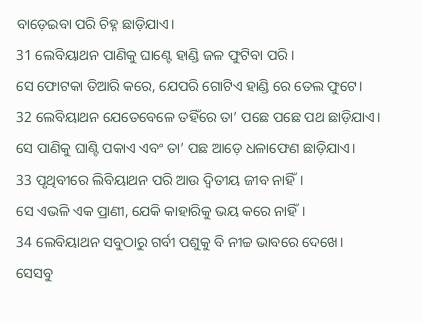ବାଡ଼େଇବା ପରି ଚିହ୍ନ ଛାଡ଼ିଯାଏ।
31 ଲେବିୟାଥନ ପାଣିକୁ ଘାଣ୍ଟେ ହାଣ୍ଡି ଜଳ ଫୁଟିବା ପରି।
ସେ ଫୋଟକା ତିଆରି କରେ, ଯେପରି ଗୋଟିଏ ହାଣ୍ଡି ରେ ତେଲ ଫୁଟେ।
32 ଲେବିୟାଥନ ଯେତେବେଳେ ତହିଁରେ ତା’ ପଛେ ପଛେ ପଥ ଛାଡ଼ିଯାଏ।
ସେ ପାଣିକୁ ଘାଣ୍ଟି ପକାଏ ଏବଂ ତା’ ପଛ ଆଡ଼େ ଧଳାଫେଣ ଛାଡ଼ିଯାଏ।
33 ପୃଥିବୀରେ ଲିବିୟାଥନ ପରି ଆଉ ଦ୍ୱିତୀୟ ଜୀବ ନାହିଁ।
ସେ ଏଭଳି ଏକ ପ୍ରାଣୀ, ଯେକି କାହାରିକୁ ଭୟ କରେ ନାହିଁ।
34 ଲେବିୟାଥନ ସବୁଠାରୁ ଗର୍ବୀ ପଶୁକୁ ବି ନୀଚ୍ଚ ଭାବରେ ଦେଖେ।
ସେସବୁ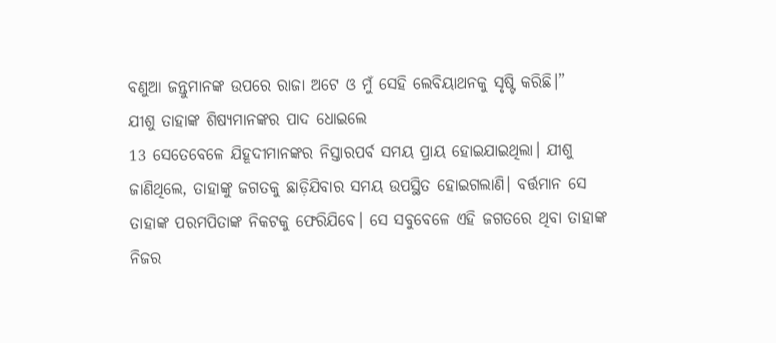ବଣୁଆ ଜନ୍ତୁମାନଙ୍କ ଉପରେ ରାଜା ଅଟେ ଓ ମୁଁ ସେହି ଲେବିୟାଥନକୁ ସୃଷ୍ଟି କରିଛି।”
ଯୀଶୁ ତାହାଙ୍କ ଶିଷ୍ୟମାନଙ୍କର ପାଦ ଧୋଇଲେ
13 ସେତେବେଳେ ଯିହୂଦୀମାନଙ୍କର ନିସ୍ତାରପର୍ବ ସମୟ ପ୍ରାୟ ହୋଇଯାଇଥିଲା। ଯୀଶୁ ଜାଣିଥିଲେ, ତାହାଙ୍କୁ ଜଗତକୁ ଛାଡ଼ିଯିବାର ସମୟ ଉପସ୍ଥିତ ହୋଇଗଲାଣି। ବର୍ତ୍ତମାନ ସେ ତାହାଙ୍କ ପରମପିତାଙ୍କ ନିକଟକୁ ଫେରିଯିବେ। ସେ ସବୁବେଳେ ଏହି ଜଗତରେ ଥିବା ତାହାଙ୍କ ନିଜର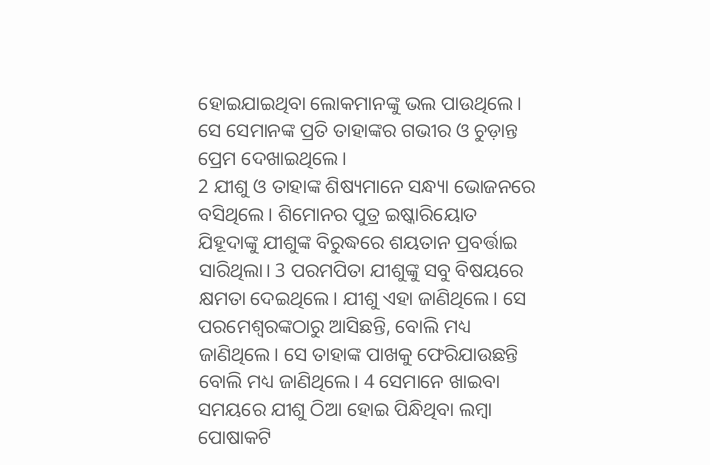ହୋଇଯାଇଥିବା ଲୋକମାନଙ୍କୁ ଭଲ ପାଉଥିଲେ। ସେ ସେମାନଙ୍କ ପ୍ରତି ତାହାଙ୍କର ଗଭୀର ଓ ଚୁଡ଼ାନ୍ତ ପ୍ରେମ ଦେଖାଇଥିଲେ।
2 ଯୀଶୁ ଓ ତାହାଙ୍କ ଶିଷ୍ୟମାନେ ସନ୍ଧ୍ୟା ଭୋଜନରେ ବସିଥିଲେ। ଶିମୋନର ପୁତ୍ର ଇଷ୍କାରିୟୋତ ଯିହୂଦାଙ୍କୁ ଯୀଶୁଙ୍କ ବିରୁଦ୍ଧରେ ଶୟତାନ ପ୍ରବର୍ତ୍ତାଇ ସାରିଥିଲା। 3 ପରମପିତା ଯୀଶୁଙ୍କୁ ସବୁ ବିଷୟରେ କ୍ଷମତା ଦେଇଥିଲେ। ଯୀଶୁ ଏହା ଜାଣିଥିଲେ। ସେ ପରମେଶ୍ୱରଙ୍କଠାରୁ ଆସିଛନ୍ତି, ବୋଲି ମଧ୍ୟ ଜାଣିଥିଲେ। ସେ ତାହାଙ୍କ ପାଖକୁ ଫେରିଯାଉଛନ୍ତି ବୋଲି ମଧ୍ୟ ଜାଣିଥିଲେ। 4 ସେମାନେ ଖାଇବା ସମୟରେ ଯୀଶୁ ଠିଆ ହୋଇ ପିନ୍ଧିଥିବା ଲମ୍ବା ପୋଷାକଟି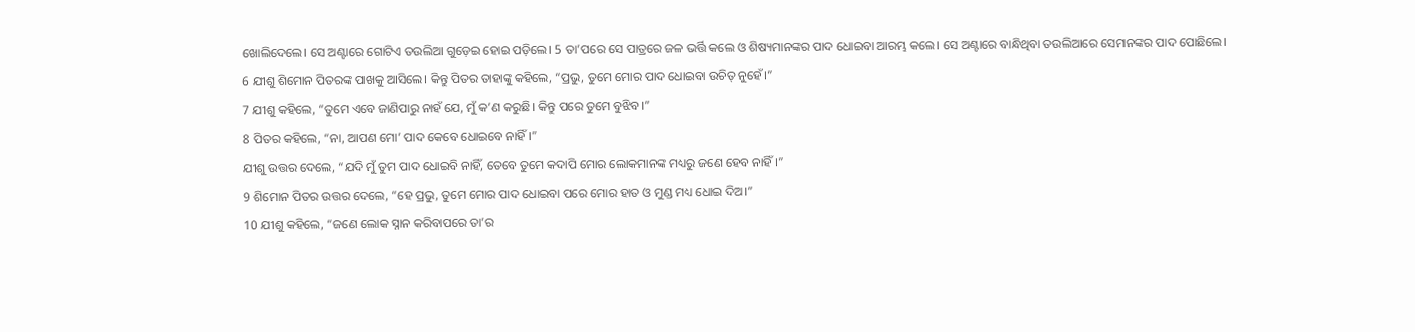ଖୋଲିଦେଲେ। ସେ ଅଣ୍ଟାରେ ଗୋଟିଏ ତଉଲିଆ ଗୁଡ଼େଇ ହୋଇ ପଡ଼ିଲେ। 5 ତା’ପରେ ସେ ପାତ୍ରରେ ଜଳ ଭର୍ତ୍ତି କଲେ ଓ ଶିଷ୍ୟମାନଙ୍କର ପାଦ ଧୋଇବା ଆରମ୍ଭ କଲେ। ସେ ଅଣ୍ଟାରେ ବାନ୍ଧିଥିବା ତଉଲିଆରେ ସେମାନଙ୍କର ପାଦ ପୋଛିଲେ।
6 ଯୀଶୁ ଶିମୋନ ପିତରଙ୍କ ପାଖକୁ ଆସିଲେ। କିନ୍ତୁ ପିତର ତାହାଙ୍କୁ କହିଲେ, “ପ୍ରଭୁ, ତୁମେ ମୋର ପାଦ ଧୋଇବା ଉଚିତ୍ ନୁହେଁ।”
7 ଯୀଶୁ କହିଲେ, “ତୁମେ ଏବେ ଜାଣିପାରୁ ନାହଁ ଯେ, ମୁଁ କ’ଣ କରୁଛି। କିନ୍ତୁ ପରେ ତୁମେ ବୁଝିବ।”
8 ପିତର କହିଲେ, “ନା, ଆପଣ ମୋ’ ପାଦ କେବେ ଧୋଇବେ ନାହିଁ।”
ଯୀଶୁ ଉତ୍ତର ଦେଲେ, “ଯଦି ମୁଁ ତୁମ ପାଦ ଧୋଇବି ନାହିଁ, ତେବେ ତୁମେ କଦାପି ମୋର ଲୋକମାନଙ୍କ ମଧ୍ୟରୁ ଜଣେ ହେବ ନାହିଁ।”
9 ଶିମୋନ ପିତର ଉତ୍ତର ଦେଲେ, “ହେ ପ୍ରଭୁ, ତୁମେ ମୋର ପାଦ ଧୋଇବା ପରେ ମୋର ହାତ ଓ ମୁଣ୍ଡ ମଧ୍ୟ ଧୋଇ ଦିଅ।”
10 ଯୀଶୁ କହିଲେ, “ଜଣେ ଲୋକ ସ୍ନାନ କରିବାପରେ ତା’ର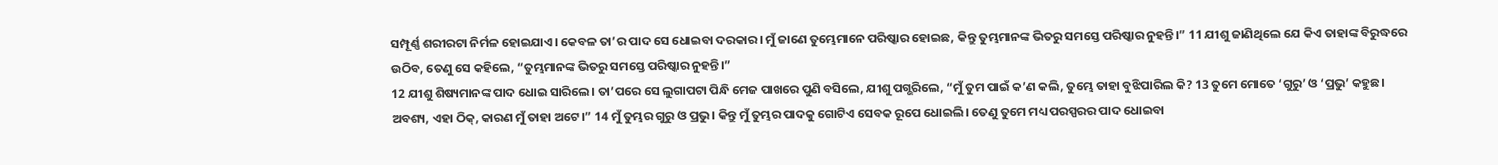ସମ୍ପୂର୍ଣ୍ଣ ଶରୀରଟା ନିର୍ମଳ ହୋଇଯାଏ। କେବଳ ତା’ର ପାଦ ସେ ଧୋଇବା ଦରକାର। ମୁଁ ଜାଣେ ତୁମ୍ଭେମାନେ ପରିଷ୍କାର ହୋଇଛ, କିନ୍ତୁ ତୁମ୍ଭମାନଙ୍କ ଭିତରୁ ସମସ୍ତେ ପରିଷ୍କାର ନୁହନ୍ତି।” 11 ଯୀଶୁ ଜାଣିଥିଲେ ଯେ କିଏ ତାହାଙ୍କ ବିରୁଦ୍ଧରେ ଉଠିବ, ତେଣୁ ସେ କହିଲେ, “ତୁମ୍ଭମାନଙ୍କ ଭିତରୁ ସମସ୍ତେ ପରିଷ୍କାର ନୁହନ୍ତି।”
12 ଯୀଶୁ ଶିଷ୍ୟମାନଙ୍କ ପାଦ ଧୋଇ ସାରିଲେ। ତା’ପରେ ସେ ଲୁଗାପଟା ପିନ୍ଧି ମେଜ ପାଖରେ ପୁଣି ବସିଲେ, ଯୀଶୁ ପଗ୍ଭରିଲେ, “ମୁଁ ତୁମ ପାଇଁ କ’ଣ କଲି, ତୁମ୍ଭେ ତାହା ବୁଝିପାରିଲ କି? 13 ତୁମେ ମୋତେ ‘ଗୁରୁ’ ଓ ‘ପ୍ରଭୁ’ କହୁଛ। ଅବଶ୍ୟ, ଏହା ଠିକ୍, କାରଣ ମୁଁ ତାହା ଅଟେ।” 14 ମୁଁ ତୁମ୍ଭର ଗୁରୁ ଓ ପ୍ରଭୁ। କିନ୍ତୁ ମୁଁ ତୁମ୍ଭର ପାଦକୁ ଗୋଟିଏ ସେବକ ରୂପେ ଧୋଇଲି। ତେଣୁ ତୁମେ ମଧ୍ୟ ପରସ୍ପରର ପାଦ ଧୋଇବା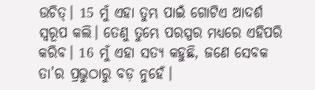ଉଚିତ୍। 15 ମୁଁ ଏହା ତୁମ୍ଭ ପାଇଁ ଗୋଟିଏ ଆଦର୍ଶ ସ୍ୱରୂପ କଲି। ତେଣୁ ତୁମ୍ଭେ ପରସ୍ପର ମଧ୍ୟରେ ଏହିପରି କରିବ। 16 ମୁଁ ଏହା ସତ୍ୟ କହୁଛି, ଜଣେ ସେବକ ତା’ର ପ୍ରଭୁଠାରୁ ବଡ଼ ନୁହେଁ।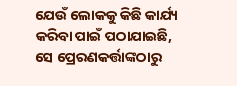ଯେଉଁ ଲୋକକୁ କିଛି କାର୍ଯ୍ୟ କରିବା ପାଇଁ ପଠାଯାଇଛି, ସେ ପ୍ରେରଣକର୍ତ୍ତାଙ୍କଠାରୁ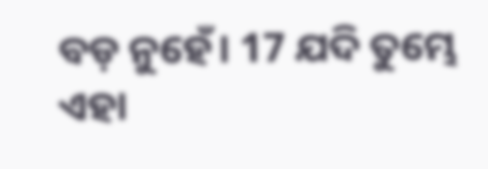ବଡ଼ ନୁହେଁ। 17 ଯଦି ତୁମ୍ଭେ ଏହା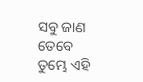ସବୁ ଜାଣ ତେବେ ତୁମ୍ଭେ ଏହି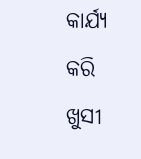କାର୍ଯ୍ୟ କରି ଖୁସୀ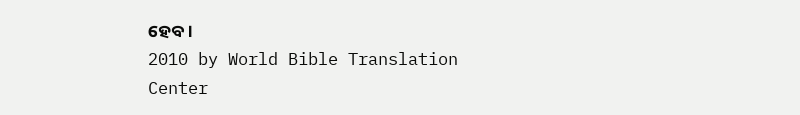ହେବ।
2010 by World Bible Translation Center